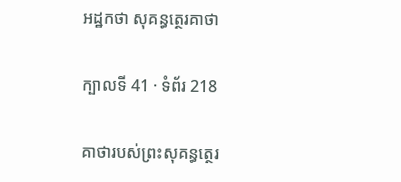អដ្ឋកថា សុគន្ធត្ថេរគាថា

ក្បាលទី 41 · ទំព័រ 218

គាថារបស់ព្រះសុគន្ធត្ថេរ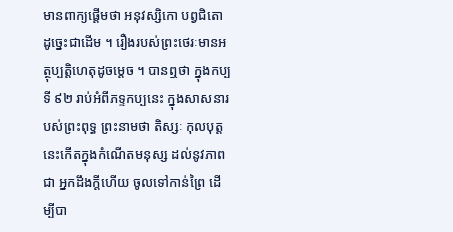មានពាក្យផ្តើមថា អនុវស្សិកោ បព្វជិតោ ដូច្នេះជាដើម ។ រឿងរបស់ព្រះថេរៈមានអត្ថុប្បត្តិហេតុដូចម្តេច ។ បានឮថា ក្នុងកប្បទី ៩២ រាប់អំពីភទ្ទកប្បនេះ ក្នុងសាសនារបស់ព្រះពុទ្ធ ព្រះនាមថា តិស្សៈ កុលបុត្តនេះកើតក្នុងកំណើតមនុស្ស ដល់នូវភាពជា អ្នកដឹងក្តីហើយ ចូលទៅកាន់ព្រៃ ដើម្បីបា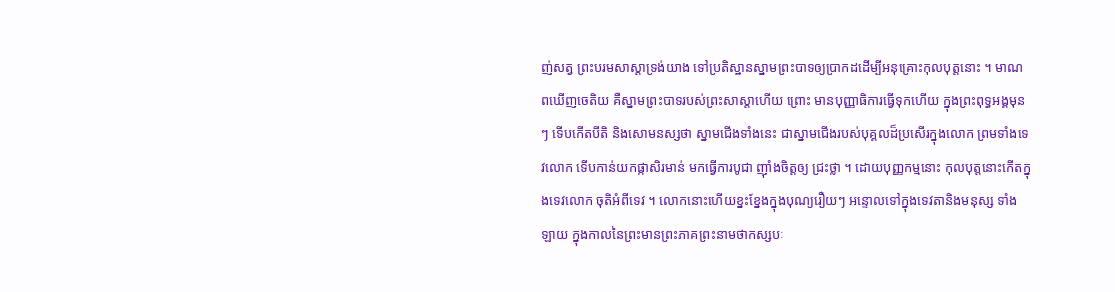ញ់សត្វ ព្រះបរមសាស្តាទ្រង់យាង ទៅប្រតិស្ឋានស្នាមព្រះបាទឲ្យប្រាកដដើម្បីអនុគ្រោះកុលបុត្តនោះ ។ មាណពឃើញចេតិយ គឺស្នាមព្រះបាទរបស់ព្រះសាស្តាហើយ ព្រោះ មានបុញ្ញាធិការធ្វើទុកហើយ ក្នុងព្រះពុទ្ធអង្គមុនៗ ទើបកើតបីតិ និងសោមនស្សថា ស្នាមជើងទាំងនេះ ជាស្នាមជើងរបស់បុគ្គលដ៏ប្រសើរក្នុងលោក ព្រមទាំងទេវលោក ទើបកាន់យកផ្កាសិរមាន់ មកធ្វើការបូជា ញ៉ាំងចិត្តឲ្យ ជ្រះថ្លា ។ ដោយបុញ្ញកម្មនោះ កុលបុត្តនោះកើតក្នុងទេវលោក ចុតិអំពីទេវ ។ លោកនោះហើយខ្នះខ្នែងក្នុងបុណ្យរឿយៗ អន្ទោលទៅក្នុងទេវតានិងមនុស្ស ទាំងឡាយ ក្នុងកាលនៃព្រះមានព្រះភាគព្រះនាមថាកស្សបៈ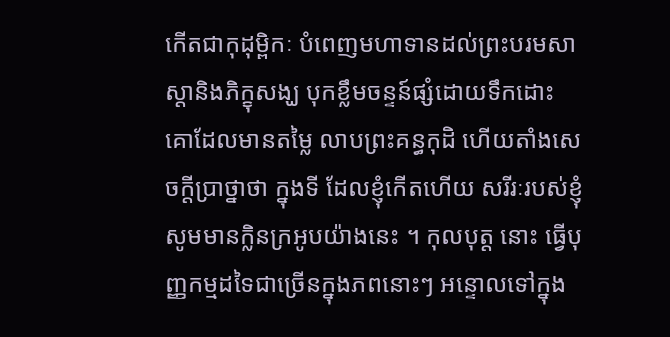កើតជាកុដុម្ពិកៈ បំពេញមហាទានដល់ព្រះបរមសាស្តានិងភិក្ខុសង្ឃ បុកខ្លឹមចន្ទន៍ផ្សំដោយទឹកដោះ គោដែលមានតម្លៃ លាបព្រះគន្ធកុដិ ហើយតាំងសេចក្តីប្រាថ្នាថា ក្នុងទី ដែលខ្ញុំកើតហើយ សរីរៈរបស់ខ្ញុំ សូមមានក្លិនក្រអូបយ៉ាងនេះ ។ កុលបុត្ត នោះ ធ្វើបុញ្ញកម្មដទៃជាច្រើនក្នុងភពនោះៗ អន្ទោលទៅក្នុង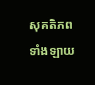សុគតិភពទាំងឡាយ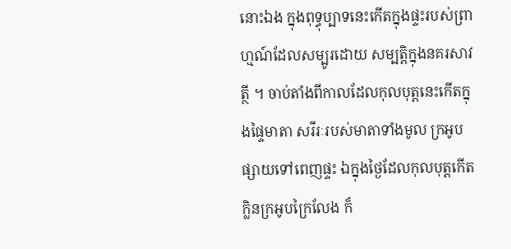នោះឯង ក្នុងពុទ្ធុប្បាទនេះកើតក្នុងផ្ទះរបស់ព្រាហ្មណ៍ដែលសម្បូរដោយ សម្បត្តិក្នុងនគរសាវត្ថី ។ ចាប់តាំងពីកាលដែលកុលបុត្តនេះកើតក្នុងផ្ទៃមាតា សរីរៈរបស់មាតាទាំងមូល ក្រអូបផ្សាយទៅពេញផ្ទះ ឯក្នុងថ្ងៃដែលកុលបុត្តកើត ក្លិនក្រអូបក្រៃលែង ក៏